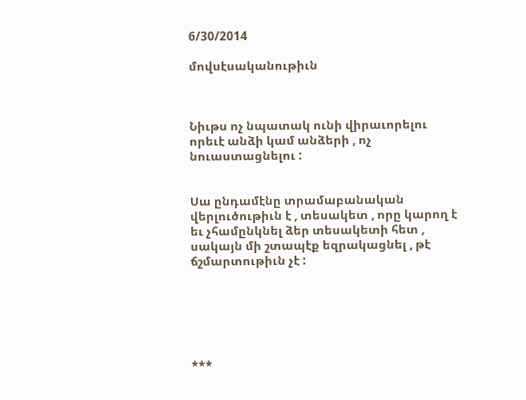6/30/2014

մովսէսականութիւն



Նիւթս ոչ նպատակ ունի վիրաւորելու որեւէ անձի կամ անձերի , ոչ նուաստացնելու :


Սա ընդամէնը տրամաբանական վերլուծութիւն է , տեսակետ , որը կարող է եւ չհամընկնել ձեր տեսակետի հետ , սակայն մի շտապէք եզրակացնել , թէ ճշմարտութիւն չէ :






***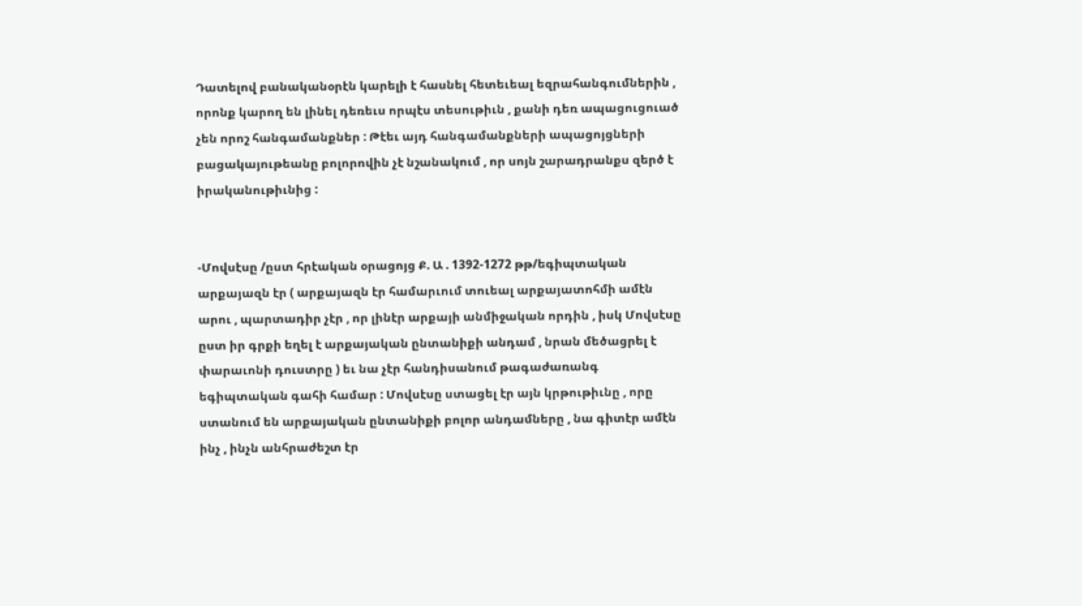Դատելով բանականօրէն կարելի է հասնել հետեւեալ եզրահանգումներին , որոնք կարող են լինել դեռեւս որպէս տեսութիւն , քանի դեռ ապացուցուած չեն որոշ հանգամանքներ : Թէեւ այդ հանգամանքների ապացոյցների բացակայութեանը բոլորովին չէ նշանակում , որ սոյն շարադրանքս զերծ է իրականութիւնից :


-Մովսէսը /ըստ հրէական օրացոյց Ք. Ա . 1392-1272 թթ/եգիպտական արքայազն էր ( արքայազն էր համարւում տուեալ արքայատոհմի ամէն արու , պարտադիր չէր , որ լինէր արքայի անմիջական որդին , իսկ Մովսէսը ըստ իր գրքի եղել է արքայական ընտանիքի անդամ , նրան մեծացրել է փարաւոնի դուստրը ) եւ նա չէր հանդիսանում թագաժառանգ եգիպտական գահի համար : Մովսէսը ստացել էր այն կրթութիւնը , որը ստանում են արքայական ընտանիքի բոլոր անդամները , նա գիտէր ամէն ինչ , ինչն անհրաժեշտ էր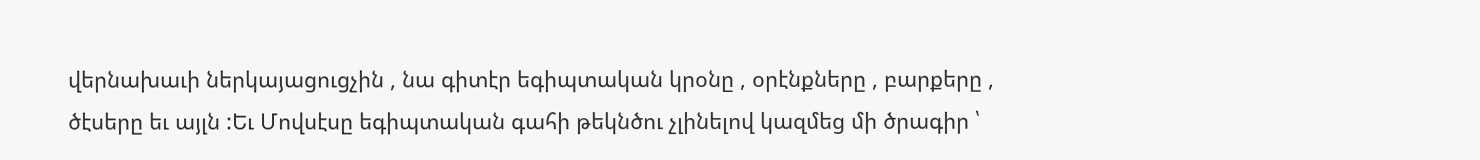վերնախաւի ներկայացուցչին , նա գիտէր եգիպտական կրօնը , օրէնքները , բարքերը , ծէսերը եւ այլն :Եւ Մովսէսը եգիպտական գահի թեկնծու չլինելով կազմեց մի ծրագիր ՝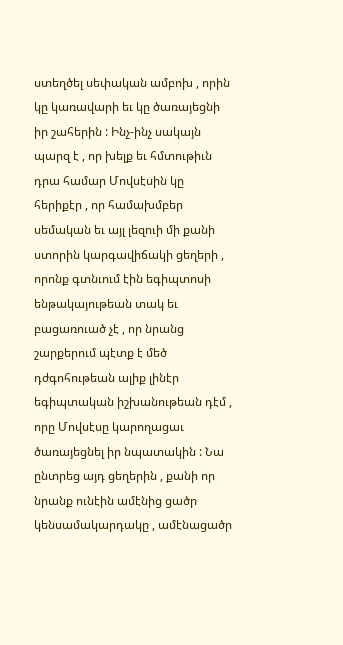ստեղծել սեփական ամբոխ , որին կը կառավարի եւ կը ծառայեցնի իր շահերին : Ինչ-ինչ սակայն պարզ է , որ խելք եւ հմտութիւն դրա համար Մովսէսին կը հերիքէր , որ համախմբեր սեմական եւ այլ լեզուի մի քանի ստորին կարգավիճակի ցեղերի , որոնք գտնւում էին եգիպտոսի ենթակայութեան տակ եւ բացառուած չէ , որ նրանց շարքերում պէտք է մեծ դժգոհութեան ալիք լինէր եգիպտական իշխանութեան դէմ , որը Մովսէսը կարողացաւ ծառայեցնել իր նպատակին : Նա ընտրեց այդ ցեղերին , քանի որ նրանք ունէին ամէնից ցածր կենսամակարդակը , ամէնացածր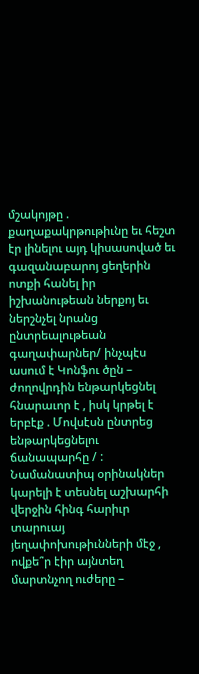մշակոյթը . քաղաքակրթութիւնը եւ հեշտ էր լինելու այդ կիսասոված եւ գազանաբարոյ ցեղերին ոտքի հանել իր իշխանութեան ներքոյ եւ ներշնչել նրանց ընտրեալութեան գաղափարներ/ ինչպէս ասում է Կոնֆու ծըն – ժողովրդին ենթարկեցնել հնարաւոր է , իսկ կրթել է երբէք . Մովսէսն ընտրեց ենթարկեցնելու ճանապարհը / : Նամանատիպ օրինակներ կարելի է տեսնել աշխարհի վերջին հինգ հարիւր տարուայ յեղափոխութիւնների մէջ , ովքե՞ր էիր այնտեղ մարտնչող ուժերը –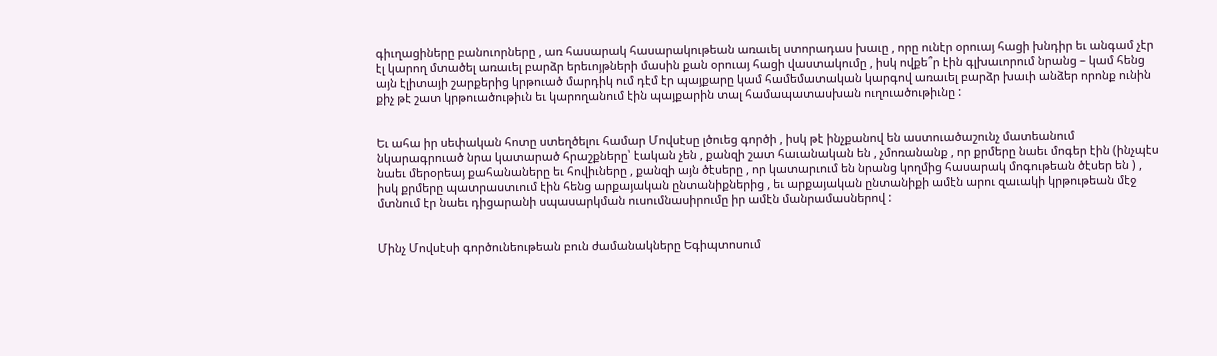գիւղացիները բանուորները , առ հասարակ հասարակութեան առաւել ստորադաս խաւը , որը ունէր օրուայ հացի խնդիր եւ անգամ չէր էլ կարող մտածել առաւել բարձր երեւոյթների մասին քան օրուայ հացի վաստակումը , իսկ ովքե՞ր էին գլխաւորում նրանց – կամ հենց այն էլիտայի շարքերից կրթուած մարդիկ ում դէմ էր պայքարը կամ համեմատական կարգով առաւել բարձր խաւի անձեր որոնք ունին քիչ թէ շատ կրթուածութիւն եւ կարողանում էին պայքարին տալ համապատասխան ուղուածութիւնը :


Եւ ահա իր սեփական հոտը ստեղծելու համար Մովսէսը լծուեց գործի , իսկ թէ ինչքանով են աստուածաշունչ մատեանում նկարագրուած նրա կատարած հրաշքները՝ էական չեն , քանզի շատ հաւանական են , չմոռանանք , որ քրմերը նաեւ մոգեր էին (ինչպէս նաեւ մերօրեայ քահանաները եւ հովիւները , քանզի այն ծէսերը , որ կատարւում են նրանց կողմից հասարակ մոգութեան ծէսեր են ) , իսկ քրմերը պատրաստւում էին հենց արքայական ընտանիքներից , եւ արքայական ընտանիքի ամէն արու զաւակի կրթութեան մէջ մտնում էր նաեւ դիցարանի սպասարկման ուսումնասիրումը իր ամէն մանրամասներով :


Մինչ Մովսէսի գործունեութեան բուն ժամանակները Եգիպտոսում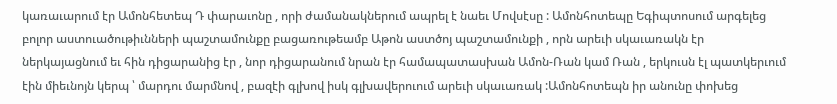կառաւարում էր Ամոնհետեպ Դ փարաւոնը , որի ժամանակներում ապրել է նաեւ Մովսէսը : Ամոնհոտեպը Եգիպտոսում արգելեց բոլոր աստուածութիւնների պաշտամունքը բացառութեամբ Աթոն աստծոյ պաշտամունքի , որն արեւի սկաւառակն էր ներկայացնում եւ հին դիցարանից էր , նոր դիցարանում նրան էր համապատասխան Ամոն-Ռան կամ Ռան , երկուսն էլ պատկերւում էին միեւնոյն կերպ ՝ մարդու մարմնով , բազէի գլխով իսկ գլխավերուում արեւի սկաւառակ :Ամոնհոտեպն իր անունը փոխեց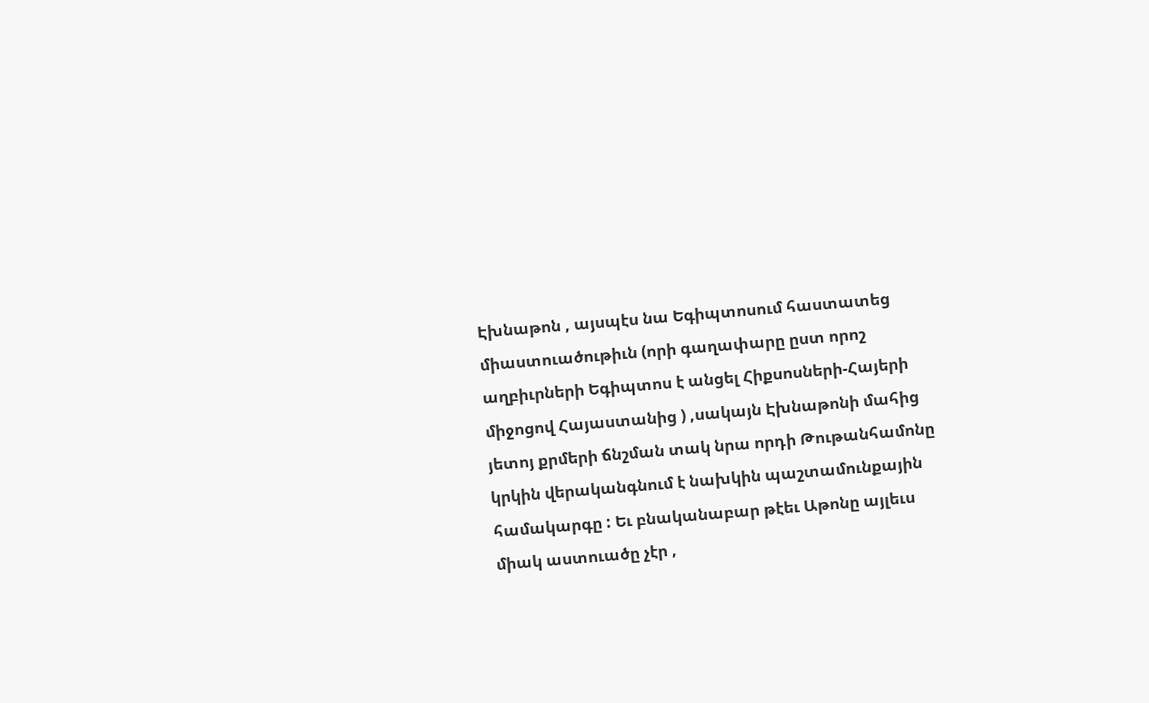Էխնաթոն , այսպէս նա Եգիպտոսում հաստատեց միաստուածութիւն (որի գաղափարը ըստ որոշ աղբիւրների Եգիպտոս է անցել Հիքսոսների-Հայերի միջոցով Հայաստանից ) ,սակայն Էխնաթոնի մահից յետոյ քրմերի ճնշման տակ նրա որդի Թութանհամոնը կրկին վերականգնում է նախկին պաշտամունքային համակարգը : Եւ բնականաբար թէեւ Աթոնը այլեւս միակ աստուածը չէր ,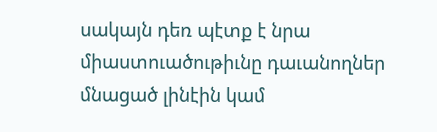սակայն դեռ պէտք է նրա միաստուածութիւնը դաւանողներ մնացած լինէին կամ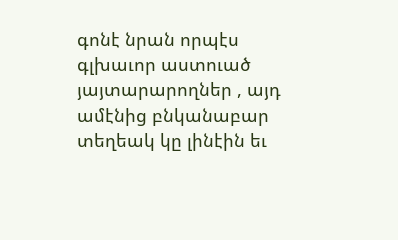գոնէ նրան որպէս գլխաւոր աստուած յայտարարողներ , այդ ամէնից բնկանաբար տեղեակ կը լինէին եւ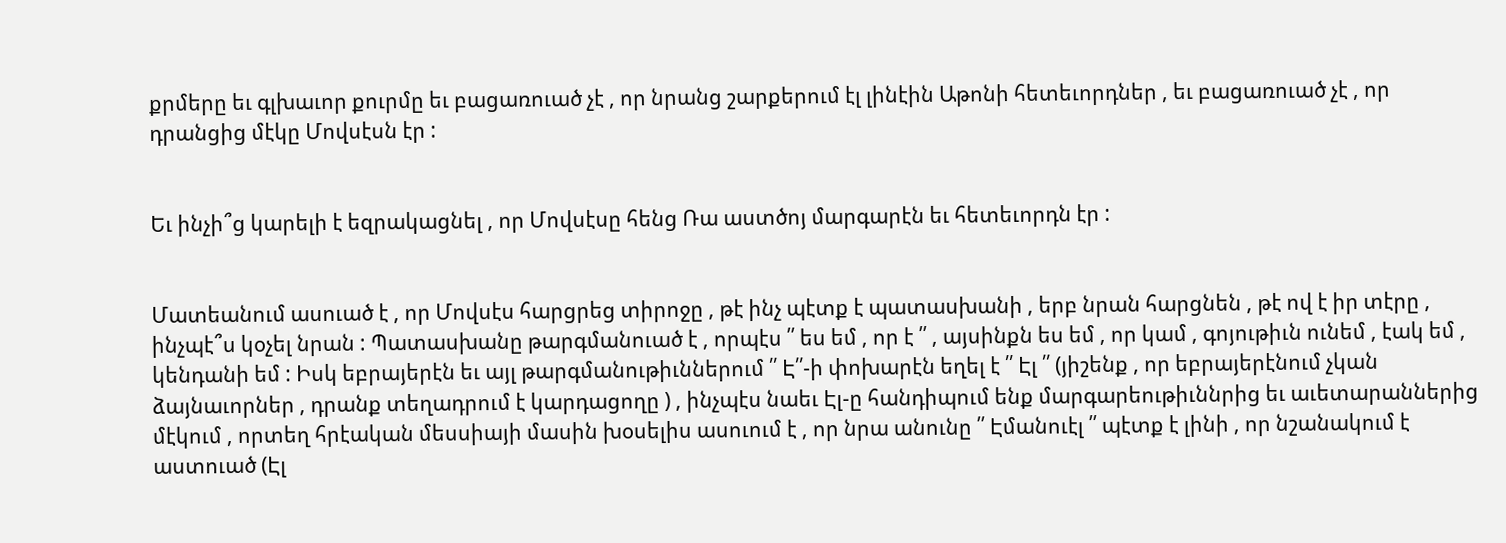քրմերը եւ գլխաւոր քուրմը եւ բացառուած չէ , որ նրանց շարքերում էլ լինէին Աթոնի հետեւորդներ , եւ բացառուած չէ , որ դրանցից մէկը Մովսէսն էր :


Եւ ինչի՞ց կարելի է եզրակացնել , որ Մովսէսը հենց Ռա աստծոյ մարգարէն եւ հետեւորդն էր :


Մատեանում ասուած է , որ Մովսէս հարցրեց տիրոջը , թէ ինչ պէտք է պատասխանի , երբ նրան հարցնեն , թէ ով է իր տէրը , ինչպէ՞ս կօչել նրան : Պատասխանը թարգմանուած է , որպէս ՛՛ ես եմ , որ է ՛՛ , այսինքն ես եմ , որ կամ , գոյութիւն ունեմ , էակ եմ , կենդանի եմ : Իսկ եբրայերէն եւ այլ թարգմանութիւններում ՛՛ Է՛՛-ի փոխարէն եղել է ՛՛ Էլ ՛՛ (յիշենք , որ եբրայերէնում չկան ձայնաւորներ , դրանք տեղադրում է կարդացողը ) , ինչպէս նաեւ Էլ-ը հանդիպում ենք մարգարեութիւննրից եւ աւետարաններից մէկում , որտեղ հրէական մեսսիայի մասին խօսելիս ասուում է , որ նրա անունը ՛՛ Էմանուէլ ՛՛ պէտք է լինի , որ նշանակում է աստուած (Էլ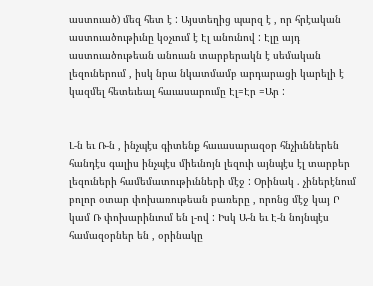աստուած) մեզ հետ է : Այստեղից պարզ է , որ հրէական աստուածութիւնը կօչւում է Էլ անունով : Էլը այդ աստուածութեան անուան տարբերակն է սեմական լեզուներում , իսկ նրա նկատմամբ արդարացի կարելի է կազմել հետեւեալ հաւասարումը Էլ=Էր =Ար :


Լ-ն եւ Ռ-ն , ինչպէս գիտենք հաւասարազօր հնչիւններեն հանդէս գալիս ինչպէս միեւնոյն լեզուի այնպէս էլ տարբեր լեզուների համեմատութիւնների մէջ : Օրինակ . չիներէնում բոլոր օտար փոխառութեան բառերը , որոնց մէջ կայ Ր կամ Ռ փոխարինւում են լ-ով : Իսկ Ա-ն եւ Է-ն նոյնպէս համազօրներ են , օրինակը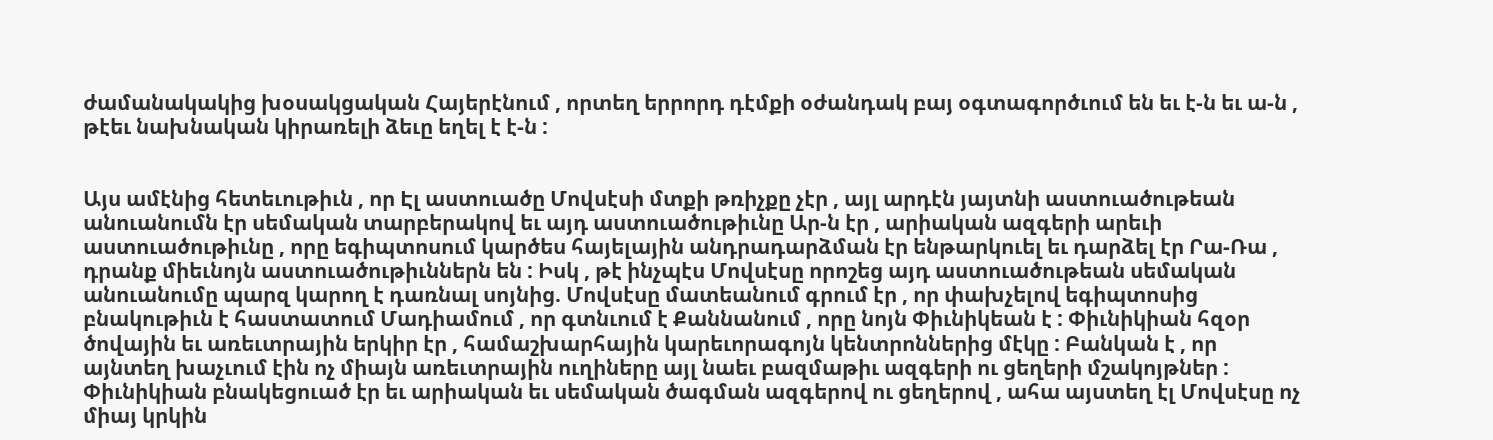ժամանակակից խօսակցական Հայերէնում , որտեղ երրորդ դէմքի օժանդակ բայ օգտագործւում են եւ է-ն եւ ա-ն , թէեւ նախնական կիրառելի ձեւը եղել է է-ն :


Այս ամէնից հետեւութիւն , որ Էլ աստուածը Մովսէսի մտքի թռիչքը չէր , այլ արդէն յայտնի աստուածութեան անուանումն էր սեմական տարբերակով եւ այդ աստուածութիւնը Ար-ն էր , արիական ազգերի արեւի աստուածութիւնը , որը եգիպտոսում կարծես հայելային անդրադարձման էր ենթարկուել եւ դարձել էր Րա-Ռա , դրանք միեւնոյն աստուածութիւններն են : Իսկ , թէ ինչպէս Մովսէսը որոշեց այդ աստուածութեան սեմական անուանումը պարզ կարող է դառնալ սոյնից. Մովսէսը մատեանում գրում էր , որ փախչելով եգիպտոսից բնակութիւն է հաստատում Մադիամում , որ գտնւում է Քաննանում , որը նոյն Փիւնիկեան է : Փիւնիկիան հզօր ծովային եւ առեւտրային երկիր էր , համաշխարհային կարեւորագոյն կենտրոններից մէկը : Բանկան է , որ այնտեղ խաչւում էին ոչ միայն առեւտրային ուղիները այլ նաեւ բազմաթիւ ազգերի ու ցեղերի մշակոյթներ : Փիւնիկիան բնակեցուած էր եւ արիական եւ սեմական ծագման ազգերով ու ցեղերով , ահա այստեղ էլ Մովսէսը ոչ միայ կրկին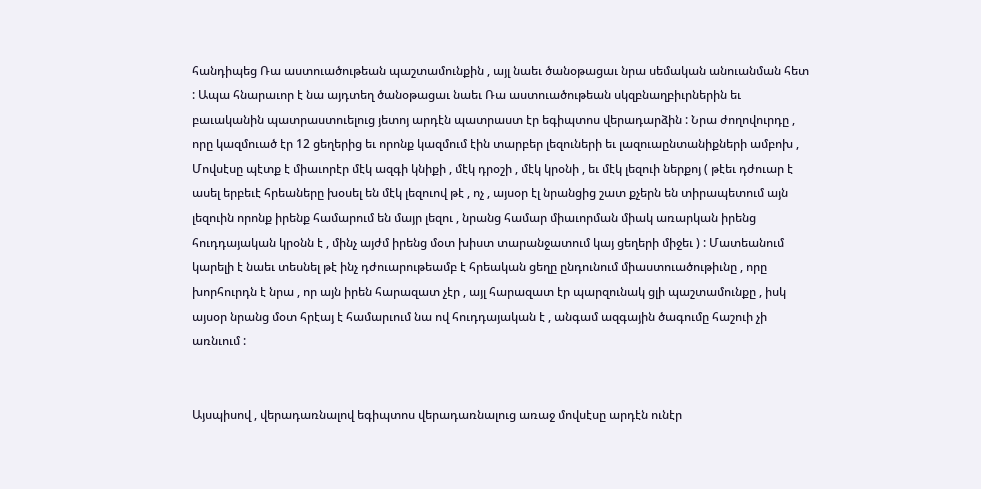հանդիպեց Ռա աստուածութեան պաշտամունքին , այլ նաեւ ծանօթացաւ նրա սեմական անուանման հետ : Ապա հնարաւոր է նա այդտեղ ծանօթացաւ նաեւ Ռա աստուածութեան սկզբնաղբիւրներին եւ բաւականին պատրաստուելուց յետոյ արդէն պատրաստ էր եգիպտոս վերադարձին : Նրա ժողովուրդը , որը կազմուած էր 12 ցեղերից եւ որոնք կազմում էին տարբեր լեզուների եւ լազուաընտանիքների ամբոխ , Մովսէսը պէտք է միաւորէր մէկ ազգի կնիքի , մէկ դրօշի , մէկ կրօնի , եւ մէկ լեզուի ներքոյ ( թէեւ դժուար է ասել երբեւէ հրեաները խօսել են մէկ լեզուով թէ , ոչ , այսօր էլ նրանցից շատ քչերն են տիրապետում այն լեզուին որոնք իրենք համարում են մայր լեզու , նրանց համար միաւորման միակ առարկան իրենց հուդդայական կրօնն է , մինչ այժմ իրենց մօտ խիստ տարանջատում կայ ցեղերի միջեւ ) : Մատեանում կարելի է նաեւ տեսնել թէ ինչ դժուարութեամբ է հրեական ցեղը ընդունում միաստուածութիւնը , որը խորհուրդն է նրա , որ այն իրեն հարազատ չէր , այլ հարազատ էր պարզունակ ցլի պաշտամունքը , իսկ այսօր նրանց մօտ հրէայ է համարւում նա ով հուդդայական է , անգամ ազգային ծագումը հաշուի չի առնւում :


Այսպիսով , վերադառնալով եգիպտոս վերադառնալուց առաջ մովսէսը արդէն ունէր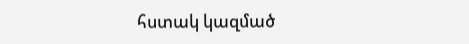հստակ կազմած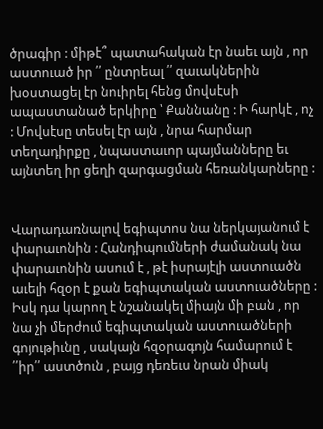ծրագիր : միթէ՞ պատահական էր նաեւ այն , որ աստուած իր ՛՛ ընտրեալ ՛՛ զաւակներին խօստացել էր նուիրել հենց մովսէսի ապաստանած երկիրը ՝ Քաննանը : Ի հարկէ , ոչ : Մովսէսը տեսել էր այն , նրա հարմար տեղադիրքը , նպաստաւոր պայմանները եւ այնտեղ իր ցեղի զարգացման հեռանկարները :


Վարադառնալով եգիպտոս նա ներկայանում է փարաւոնին : Հանդիպումների ժամանակ նա փարաւոնին ասում է , թէ իսրայէլի աստուածն աւելի հզօր է քան եգիպտական աստուածները : Իսկ դա կարող է նշանակել միայն մի բան , որ նա չի մերժում եգիպտական աստուածների գոյութիւնը , սակայն հզօրագոյն համարում է ՛՛իր՛՛ աստծուն , բայց դեռեւս նրան միակ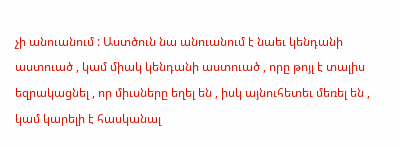չի անուանում : Աստծուն նա անուանում է նաեւ կենդանի աստուած , կամ միակ կենդանի աստուած , որը թոյլ է տալիս եզրակացնել , որ միւսները եղել են , իսկ այնուհետեւ մեռել են , կամ կարելի է հասկանալ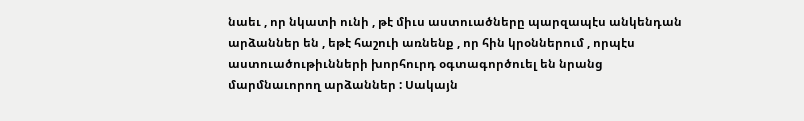նաեւ , որ նկատի ունի , թէ միւս աստուածները պարզապէս անկենդան արձաններ են , եթէ հաշուի առնենք , որ հին կրօններում , որպէս աստուածութիւնների խորհուրդ օգտագործուել են նրանց մարմնաւորող արձաններ : Սակայն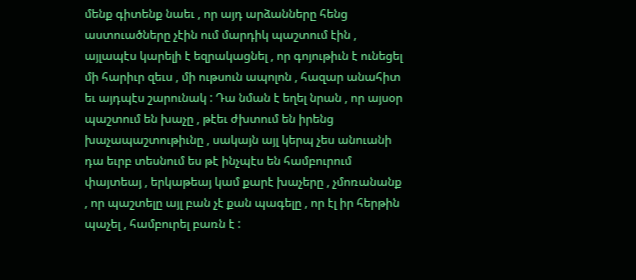մենք գիտենք նաեւ , որ այդ արձանները հենց աստուածները չէին ում մարդիկ պաշտում էին , այլապէս կարելի է եզրակացնել , որ գոյութիւն է ունեցել մի հարիւր զեւս , մի ութսուն ապոլոն , հազար անահիտ եւ այդպէս շարունակ : Դա նման է եղել նրան , որ այսօր պաշտում են խաչը , թէեւ ժխտում են իրենց խաչապաշտութիւնը , սակայն այլ կերպ չես անուանի դա եւրբ տեսնում ես թէ ինչպէս են համբուրում փայտեայ , երկաթեայ կամ քարէ խաչերը , չմոռանանք , որ պաշտելը այլ բան չէ քան պագելը , որ էլ իր հերթին պաչել , համբուրել բառն է :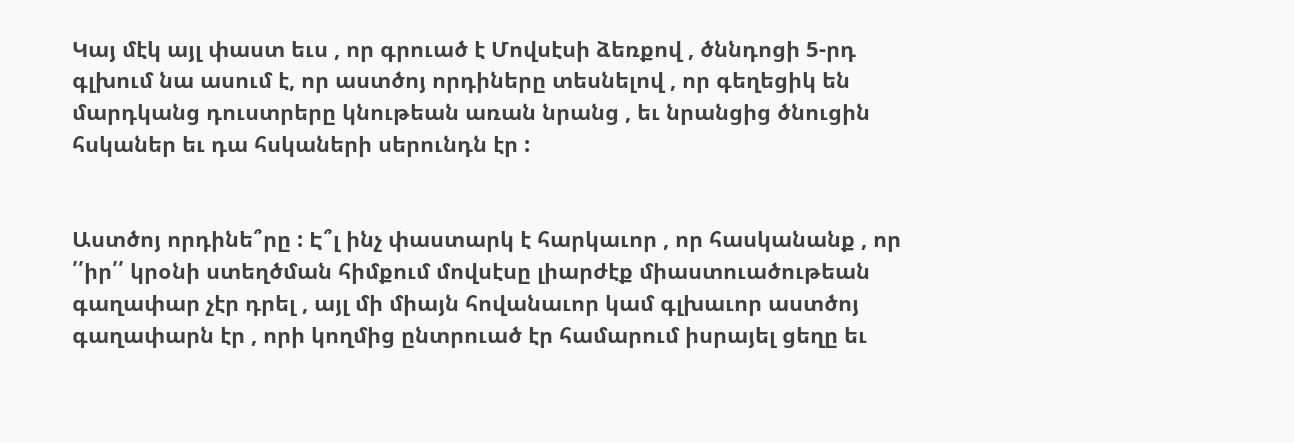Կայ մէկ այլ փաստ եւս , որ գրուած է Մովսէսի ձեռքով , ծննդոցի 5-րդ գլխում նա ասում է, որ աստծոյ որդիները տեսնելով , որ գեղեցիկ են մարդկանց դուստրերը կնութեան առան նրանց , եւ նրանցից ծնուցին հսկաներ եւ դա հսկաների սերունդն էր :


Աստծոյ որդինե՞րը : Է՞լ ինչ փաստարկ է հարկաւոր , որ հասկանանք , որ ՛՛իր՛՛ կրօնի ստեղծման հիմքում մովսէսը լիարժէք միաստուածութեան գաղափար չէր դրել , այլ մի միայն հովանաւոր կամ գլխաւոր աստծոյ գաղափարն էր , որի կողմից ընտրուած էր համարում իսրայել ցեղը եւ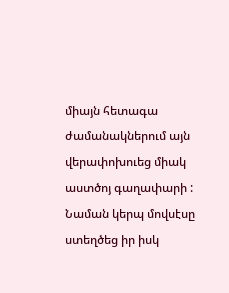միայն հետագա ժամանակներում այն վերափոխուեց միակ աստծոյ գաղափարի : Նաման կերպ մովսէսը ստեղծեց իր իսկ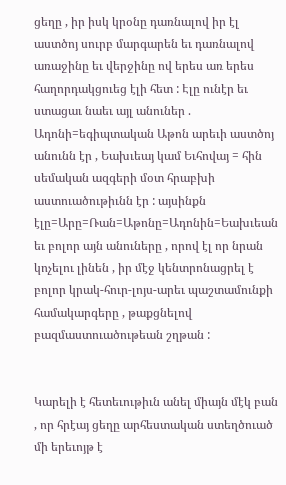ցեղը , իր իսկ կրօնը դառնալով իր էլ աստծոյ սուրբ մարգարեն եւ դառնալով առաջինը եւ վերջինը ով երես առ երես հաղորդակցուեց էլի հետ : Էլը ունէր եւ ստացաւ նաեւ այլ անուներ . Ադոնի=եգիպտական Աթոն արեւի աստծոյ անունն էր , Եախւեայ կամ Եւհովայ = հին սեմական ազգերի մօտ հրաբխի աստուածութիւնն էր : այսինքն էլը=Արը=Ռան=Աթոնը=Ադոնին=Եախւեան եւ բոլոր այն անուները , որով էլ որ նրան կոչելու լինեն , իր մէջ կենտրոնացրել է բոլոր կրակ-հուր-լոյս-արեւ պաշտամունքի համակարգերը , թաքցնելով բազմաստուածութեան շղթան :


Կարելի է հետեւութիւն անել միայն մէկ բան , որ հրէայ ցեղը արհեստական ստեղծուած մի երեւոյթ է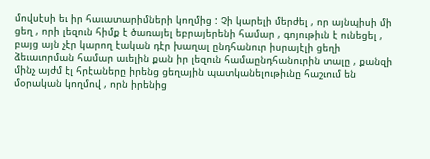մովսէսի եւ իր հաւատարիմների կողմից : Չի կարելի մերժել , որ այնպիսի մի ցեղ , որի լեզուն հիմք է ծառայել եբրայերենի համար , գոյութիւն է ունեցել , բայց այն չէր կարող էական դէր խաղալ ընդհանուր իսրայէլի ցեղի ձեւաւորման համար աւելին քան իր լեզուն համաընդհանուրին տալը , քանզի մինչ այժմ էլ հրէաները իրենց ցեղային պատկանելութիւնը հաշւում են մօրական կողմով , որն իրենից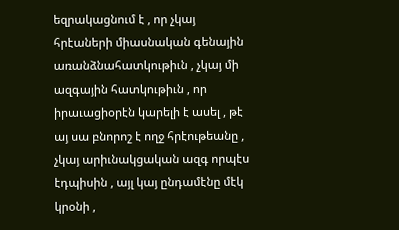եզրակացնում է , որ չկայ հրէաների միասնական գենային առանձնահատկութիւն , չկայ մի ազգային հատկութիւն , որ իրաւացիօրէն կարելի է ասել , թէ այ սա բնորոշ է ողջ հրէութեանը , չկայ արիւնակցական ազգ որպէս էդպիսին , այլ կայ ընդամէնը մէկ կրօնի ,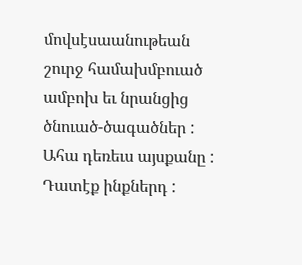մովսէսաանութեան շուրջ համախմբուած ամբոխ եւ նրանցից ծնուած-ծագածներ : Ահա դեռեւս այսքանը : Դատէք ինքներդ :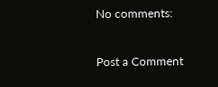No comments:

Post a Comment